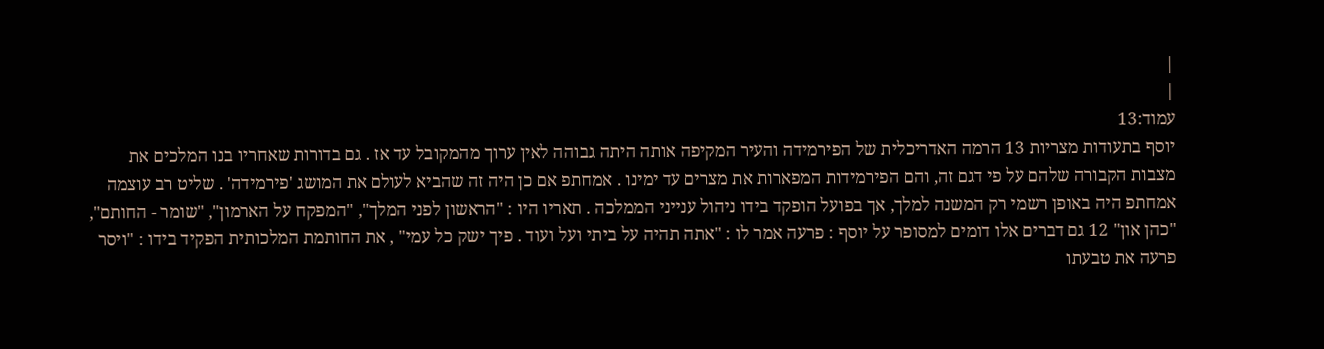|
|
עמוד:13
יוסף בתעודות מצריות 13 הרמה האדריכלית של הפירמידה והעיר המקיפה אותה היתה גבוהה לאין ערוך מהמקובל עד אז . גם בדורות שאחריו בנו המלכים את מצבות הקבורה שלהם על פי דגם זה, והם הפירמידות המפארות את מצרים עד ימינו . אמחתפ אם כן היה זה שהביא לעולם את המושג 'פירמידה' . שליט רב עוצמה אמחתפ היה באופן רשמי רק המשנה למלך, אך בפועל הופקד בידו ניהול ענייני הממלכה . תאריו היו : "הראשון לפני המלך", "המפקח על הארמון", "שומר - החותם", "כהן און" 12 גם דברים אלו דומים למסופר על יוסף : פרעה אמר לו : "אתה תהיה על ביתי ועל ועוד . פיך ישק כל עמי" , את החותמת המלכותית הפקיד בידו : "ויסר פרעה את טבעתו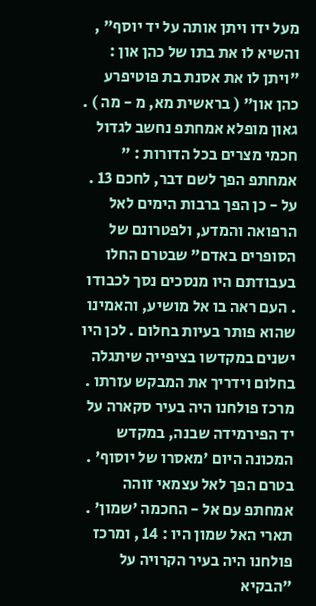מעל ידו ויתן אותה על יד יוסף" , והשיא לו את בתו של כהן און : "ויתן לו את אסנת בת פוטיפרע כהן און" ( בראשית מא, מ - מה ) . גאון מופלא אמחתפ נחשב לגדול חכמי מצרים בכל הדורות : " אמחתפ הפך לשם דבר, לחכם 13 . על - כן הפך ברבות הימים לאל הרפואה והמדע, ולפטרונם של הסופרים באדם" שבטרם החלו בעבודתם היו מנסכים נסך לכבודו . העם ראה בו אל מושיע, והאמינו שהוא פותר בעיות בחלום . לכן היו ישנים במקדשו בציפייה שיתגלה בחלום וידריך את המבקש עזרתו . מרכז פולחנו היה בעיר סקארה על יד הפירמידה שבנה, במקדש המכונה היום 'מאסרו של יוסוף' . בטרם הפך לאל עצמאי זוהה אמחתפ עם אל - החכמה 'שמון' . תארי האל שמון היו : 14 , ומרכז פולחנו היה בעיר הקרויה על "הבקיא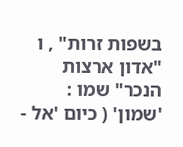בשפות זרות" , ו "אדון ארצות הנכר" שמו : 'שמון' ( כיום 'אל -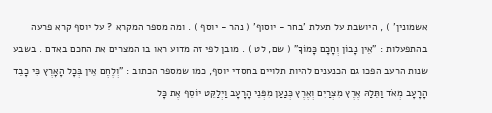אשמונין' ) , היושבת על תעלת 'בחר - יוסוף' ( נהר - יוסף ) . ומה מספר המקרא ? על יוסף קרא פרעה בהתפעלות : "אֵין נָבוֹן וְחָכָם כָּמוֹךָ" ( שם, לט ) . מובן לפי זה מדוע ראו בו המצרים את החכם באדם . בשבע שנות הרעב הפכו גם הכנענים להיות תלויים בחסדי יוסף, כמו שמספר הכתוב : "וְלֶחֶם אֵין בְּכָל הָאָרֶץ כִּי כָבֵד הָרָעָב מְאֹד וַתֵּלַהּ אֶרֶץ מִצְרַיִם וְאֶרֶץ כְּנַעַן מִפְּנֵי הָרָעָב וַיְלַקֵּט יוֹסֵף אֶת כָּל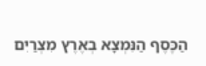הַכֶּסֶף הַנִּמְצָא בְאֶרֶץ מִצְרַיִם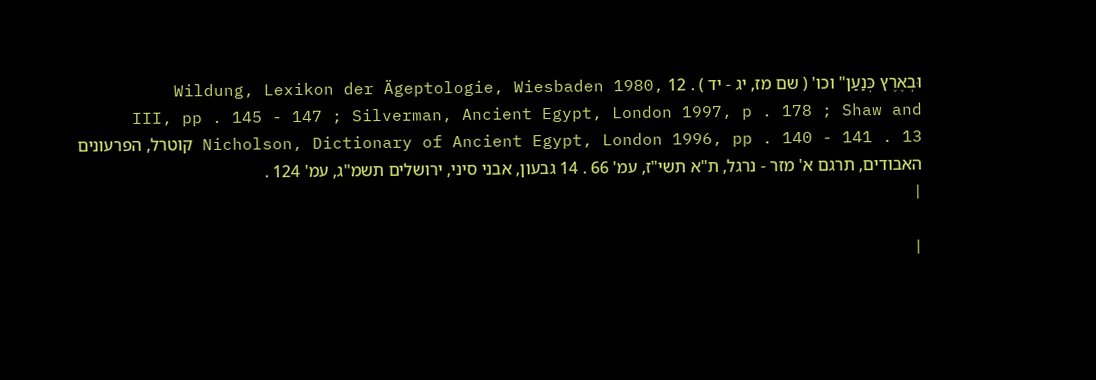וּבְאֶרֶץ כְּנַעַן" וכו' ( שם מז, יג - יד ) . 12 Wildung, Lexikon der Ägeptologie, Wiesbaden 1980, III, pp . 145 - 147 ; Silverman, Ancient Egypt, London 1997, p . 178 ; Shaw and Nicholson, Dictionary of Ancient Egypt, London 1996, pp . 140 - 141 . 13 קוטרל, הפרעונים האבודים, תרגם א' מזר - נרגל, ת"א תשי"ז, עמ' 66 . 14 גבעון, אבני סיני, ירושלים תשמ"ג, עמ' 124 .
|

|